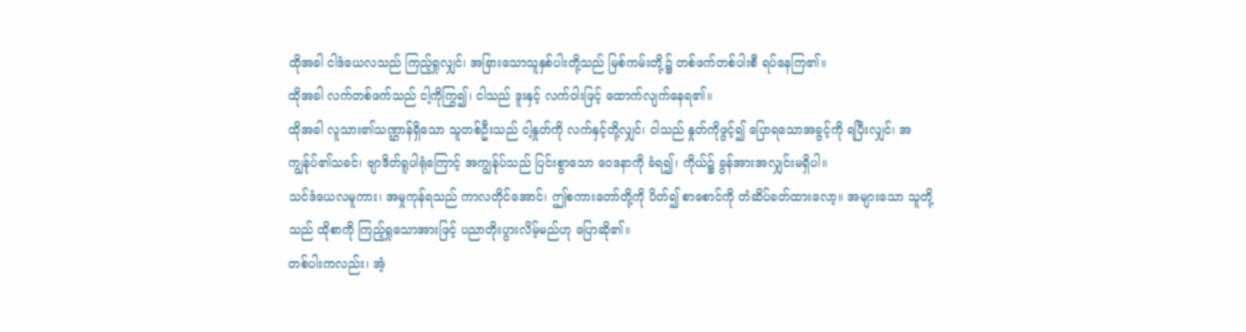ထိုအခါ ငါဒံယေလသည် ကြည့်ရှုလျှင်၊ အခြားသောသူနှစ်ပါးတို့သည် မြစ်ကမ်းတို့၌ တစ်ဖက်တစ်ပါးစီ ရပ်နေကြ၏။
ထိုအခါ လက်တစ်ဖက်သည် ငါ့ကိုကြွ၍၊ ငါသည် ဒူးနှင့် လက်ဝါးဖြင့် ထောက်လျက်နေရ၏။
ထိုအခါ လူသား၏သဏ္ဌာန်ရှိသော သူတစ်ဦးသည် ငါ့နှုတ်ကို လက်နှင့်တို့လျှင်၊ ငါသည် နှုတ်ကိုဖွင့်၍ ပြောရသောအခွင့်ကို ရပြီးလျှင်၊ အကျွန်ုပ်၏သခင်၊ ဗျာဒိတ်ရူပါရုံကြောင့် အကျွန်ုပ်သည် ပြင်းစွာသော ဝေဒနာကို ခံရ၍၊ ကိုယ်၌ ခွန်အားအလျှင်းမရှိပါ။
သင်ဒံယေလမူကား၊ အမှုကုန်ရသည် ကာလတိုင်အောင်၊ ဤစကားတော်တို့ကို ပိတ်၍ စာစောင်ကို တံဆိပ်ခတ်ထားလော့။ အများသော သူတို့သည် ထိုစာကို ကြည့်ရှုသောအားဖြင့် ပညာတိုးပွားလိမ့်မည်ဟု ပြောဆို၏။
တစ်ပါးကလည်း၊ အံ့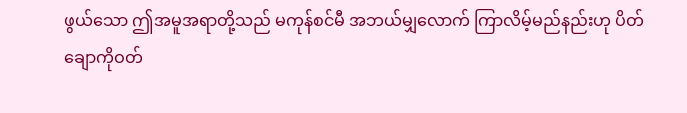ဖွယ်သော ဤအမူအရာတို့သည် မကုန်စင်မီ အဘယ်မျှလောက် ကြာလိမ့်မည်နည်းဟု ပိတ်ချောကိုဝတ်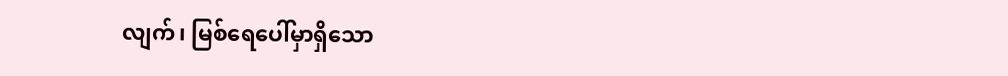လျက်၊ မြစ်ရေပေါ်မှာရှိသော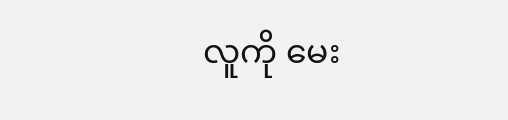လူကို မေး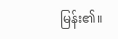မြန်း၏။